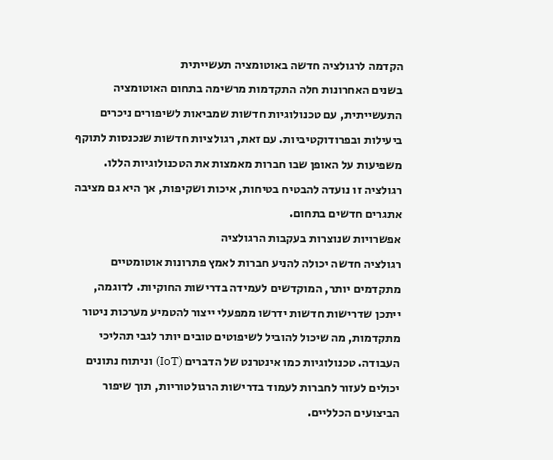הקדמה לרגולציה חדשה באוטומציה תעשייתית
בשנים האחרונות חלה התקדמות מרשימה בתחום האוטומציה התעשייתית, עם טכנולוגיות חדשות שמביאות לשיפורים ניכרים ביעילות ובפרודוקטיביות. עם זאת, רגולציות חדשות שנכנסות לתוקף משפיעות על האופן שבו חברות מאמצות את הטכנולוגיות הללו. רגולציה זו נועדה להבטיח בטיחות, איכות ושקיפות, אך היא גם מציבה אתגרים חדשים בתחום.
אפשרויות שנוצרות בעקבות הרגולציה
רגולציה חדשה יכולה להניע חברות לאמץ פתרונות אוטומטיים מתקדמים יותר, המוקדשים לעמידה בדרישות החוקיות. לדוגמה, ייתכן שדרישות חדשות ידרשו ממפעלי ייצור להטמיע מערכות ניטור מתקדמות, מה שיכול להוביל לשיפוטים טובים יותר לגבי תהליכי העבודה. טכנולוגיות כמו אינטרנט של הדברים (IoT) וניתוח נתונים יכולים לעזור לחברות לעמוד בדרישות הרגולטוריות, תוך שיפור הביצועים הכלליים.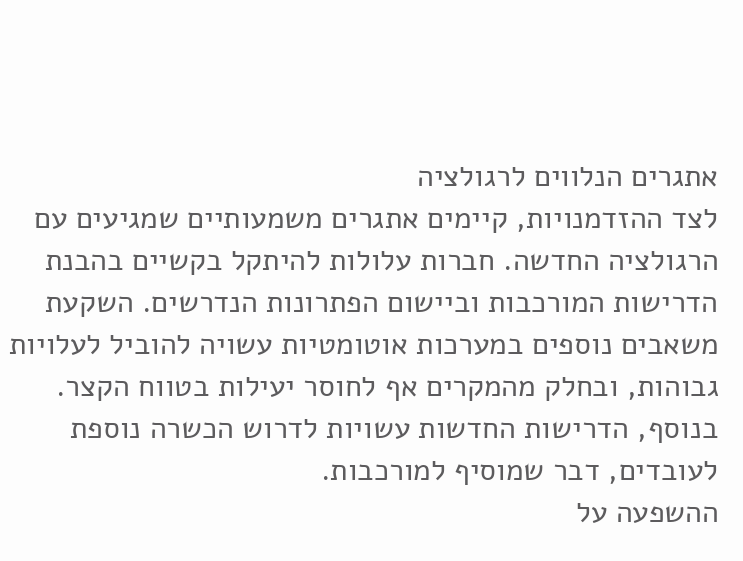אתגרים הנלווים לרגולציה
לצד ההזדמנויות, קיימים אתגרים משמעותיים שמגיעים עם הרגולציה החדשה. חברות עלולות להיתקל בקשיים בהבנת הדרישות המורכבות וביישום הפתרונות הנדרשים. השקעת משאבים נוספים במערכות אוטומטיות עשויה להוביל לעלויות גבוהות, ובחלק מהמקרים אף לחוסר יעילות בטווח הקצר. בנוסף, הדרישות החדשות עשויות לדרוש הכשרה נוספת לעובדים, דבר שמוסיף למורכבות.
ההשפעה על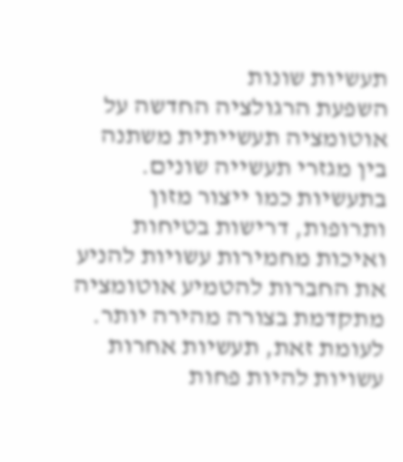תעשיות שונות
השפעת הרגולציה החדשה על אוטומציה תעשייתית משתנה בין מגזרי תעשייה שונים. בתעשיות כמו ייצור מזון ותרופות, דרישות בטיחות ואיכות מחמירות עשויות להניע את החברות להטמיע אוטומציה מתקדמת בצורה מהירה יותר. לעומת זאת, תעשיות אחרות עשויות להיות פחות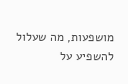מושפעות, מה שעלול להשפיע על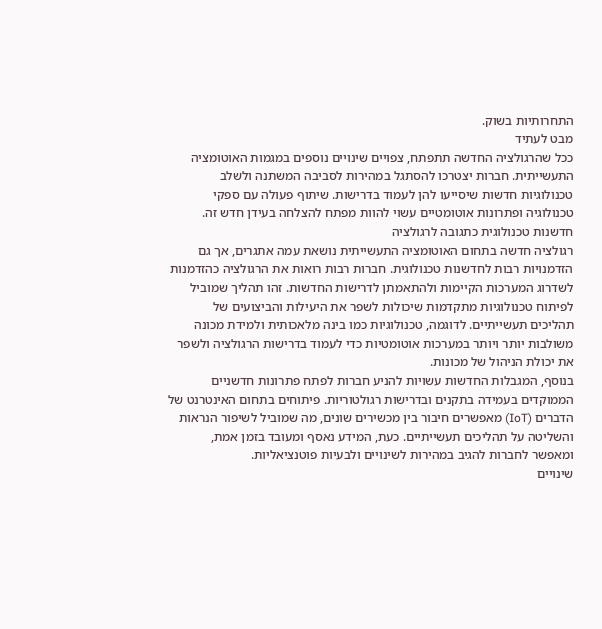התחרותיות בשוק.
מבט לעתיד
ככל שהרגולציה החדשה תתפתח, צפויים שינויים נוספים במגמות האוטומציה התעשייתית. חברות יצטרכו להסתגל במהירות לסביבה המשתנה ולשלב טכנולוגיות חדשות שיסייעו להן לעמוד בדרישות. שיתוף פעולה עם ספקי טכנולוגיה ופתרונות אוטומטיים עשוי להוות מפתח להצלחה בעידן חדש זה.
חדשנות טכנולוגית כתגובה לרגולציה
רגולציה חדשה בתחום האוטומציה התעשייתית נושאת עמה אתגרים, אך גם הזדמנויות רבות לחדשנות טכנולוגית. חברות רבות רואות את הרגולציה כהזדמנות לשדרוג המערכות הקיימות ולהתאמתן לדרישות החדשות. זהו תהליך שמוביל לפיתוח טכנולוגיות מתקדמות שיכולות לשפר את היעילות והביצועים של תהליכים תעשייתיים. לדוגמה, טכנולוגיות כמו בינה מלאכותית ולמידת מכונה משולבות יותר ויותר במערכות אוטומטיות כדי לעמוד בדרישות הרגולציה ולשפר את יכולת הניהול של מכונות.
בנוסף, המגבלות החדשות עשויות להניע חברות לפתח פתרונות חדשניים הממוקדים בעמידה בתקנים ובדרישות רגולטוריות. פיתוחים בתחום האינטרנט של הדברים (IoT) מאפשרים חיבור בין מכשירים שונים, מה שמוביל לשיפור הנראות והשליטה על תהליכים תעשייתיים. כעת, המידע נאסף ומעובד בזמן אמת, ומאפשר לחברות להגיב במהירות לשינויים ולבעיות פוטנציאליות.
שינויים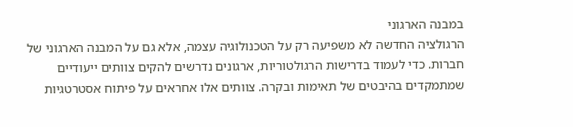במבנה הארגוני
הרגולציה החדשה לא משפיעה רק על הטכנולוגיה עצמה, אלא גם על המבנה הארגוני של חברות. כדי לעמוד בדרישות הרגולטוריות, ארגונים נדרשים להקים צוותים ייעודיים שמתמקדים בהיבטים של תאימות ובקרה. צוותים אלו אחראים על פיתוח אסטרטגיות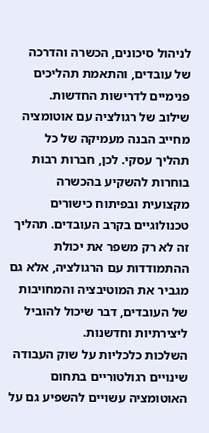לניהול סיכונים, הכשרה והדרכה של עובדים, והתאמת תהליכים פנימיים לדרישות החדשות.
שילוב של רגולציה עם אוטומציה מחייב הבנה מעמיקה של כל תהליך עסקי. לכן, חברות רבות בוחרות להשקיע בהכשרה מקצועית ובפיתוח כישורים טכנולוגיים בקרב העובדים. תהליך זה לא רק משפר את יכולת ההתמודדות עם הרגולציה, אלא גם מגביר את המוטיבציה והמחויבות של העובדים, דבר שיכול להוביל ליצירתיות וחדשנות.
השלכות כלכליות על שוק העבודה
שינויים רגולטוריים בתחום האוטומציה עשויים להשפיע גם על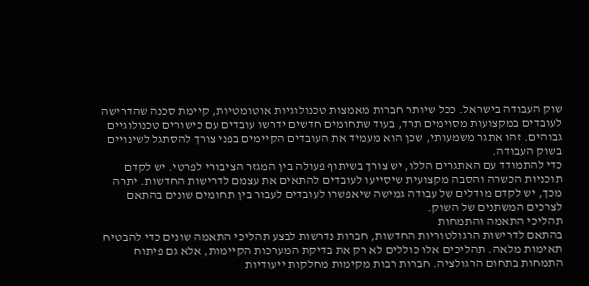שוק העבודה בישראל. ככל שיותר חברות מאמצות טכנולוגיות אוטומטיות, קיימת סכנה שהדרישה לעובדים במקצועות מסוימים תרד, בעוד שתחומים חדשים ידרשו עובדים עם כישורים טכנולוגיים גבוהים. זהו אתגר משמעותי, שכן הוא מעמיד את העובדים הקיימים בפני צורך להסתגל לשינויים בשוק העבודה.
כדי להתמודד עם האתגרים הללו, יש צורך בשיתוף פעולה בין המגזר הציבורי לפרטי. יש לקדם תוכניות הכשרה והסבה מקצועית שיסייעו לעובדים להתאים את עצמם לדרישות החדשות. יתרה מכך, יש לקדם מודלים של עבודה גמישה שיאפשרו לעובדים לעבור בין תחומים שונים בהתאם לצרכים המשתנים של השוק.
תהליכי התאמה והתמחות
בהתאם לדרישות הרגולטוריות החדשות, חברות נדרשות לבצע תהליכי התאמה שונים כדי להבטיח תאימות מלאה. תהליכים אלו כוללים לא רק את בדיקת המערכות הקיימות, אלא גם פיתוח התמחות בתחום הרגולציה. חברות רבות מקימות מחלקות ייעודיות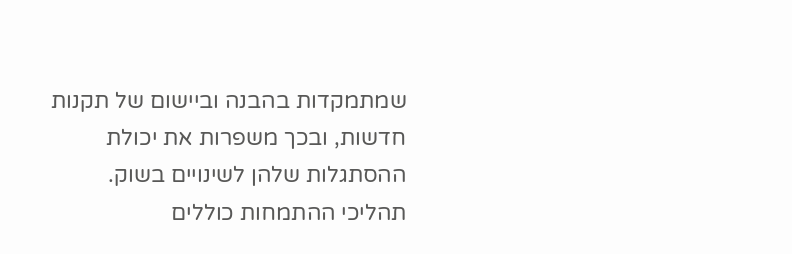שמתמקדות בהבנה וביישום של תקנות חדשות, ובכך משפרות את יכולת ההסתגלות שלהן לשינויים בשוק.
תהליכי ההתמחות כוללים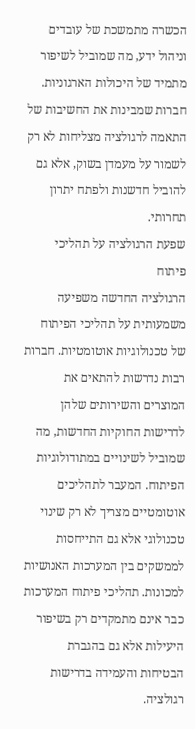הכשרה מתמשכת של עובדים וניהול ידע, מה שמוביל לשיפור מתמיד של היכולות הארגוניות. חברות שמבינות את החשיבות של התאמה לרגולציה מצליחות לא רק לשמור על מעמדן בשוק, אלא גם להוביל חדשנות ולפתח יתרון תחרותי.
שפעת הרגולציה על תהליכי פיתוח
הרגולציה החדשה משפיעה משמעותית על תהליכי הפיתוח של טכנולוגיות אוטומטיות. חברות רבות נדרשות להתאים את המוצרים והשירותים שלהן לדרישות החוקיות החדשות, מה שמוביל לשינויים במתודולוגיות הפיתוח. המעבר לתהליכים אוטומטיים מצריך לא רק שינוי טכנולוגי אלא גם התייחסות לממשקים בין המערכות האנושיות למכונות. תהליכי פיתוח המערכות כבר אינם מתמקדים רק בשיפור היעילות אלא גם בהגברת הבטיחות והעמידה בדרישות רגולציה.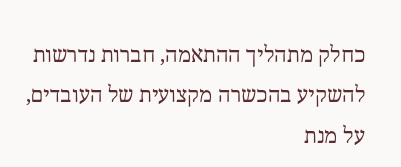כחלק מתהליך ההתאמה, חברות נדרשות להשקיע בהכשרה מקצועית של העובדים, על מנת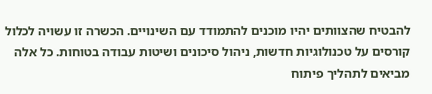להבטיח שהצוותים יהיו מוכנים להתמודד עם השינויים. הכשרה זו עשויה לכלול קורסים על טכנולוגיות חדשות, ניהול סיכונים ושיטות עבודה בטוחות. כל אלה מביאים לתהליך פיתוח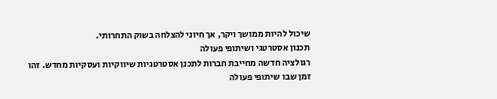שיכול להיות ממושך ויקר, אך חיוני להצלחה בשוק התחרותי.
תכנון אסטרטגי ושיתופי פעולה
רגולציה חדשה מחייבת חברות לתכנן אסטרטגיות שיווקיות ועסקיות מחדש. זהו זמן שבו שיתופי פעולה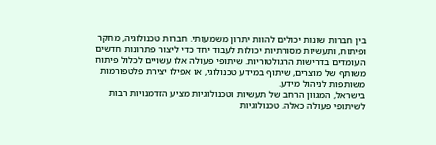בין חברות שונות יכולים להוות יתרון משמעותי. חברות טכנולוגיה, מחקר ופיתוח, ותעשיות מסורתיות יכולות לעבוד יחד כדי ליצור פתרונות חדשים העומדים בדרישות הרגולטוריות. שיתופי פעולה אלו עשויים לכלול פיתוח משותף של מוצרים, שיתוף במידע טכנולוגי, או אפילו יצירת פלטפורמות משותפות לניהול מידע.
בישראל, המגוון הרחב של תעשיות וטכנולוגיות מציע הזדמנויות רבות לשיתופי פעולה כאלה. טכנולוגיות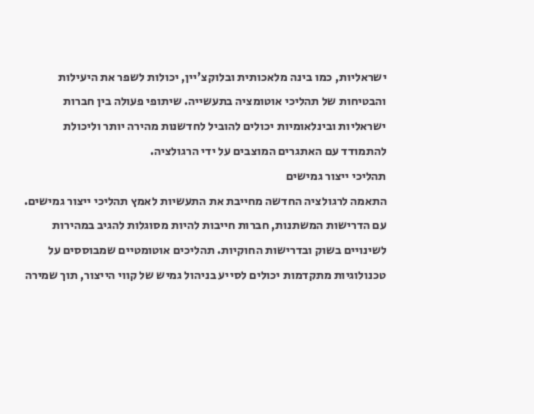ישראליות, כמו בינה מלאכותית ובלוקצ'יין, יכולות לשפר את היעילות והבטיחות של תהליכי אוטומציה בתעשייה. שיתופי פעולה בין חברות ישראליות ובינלאומיות יכולים להוביל לחדשנות מהירה יותר וליכולת להתמודד עם האתגרים המוצבים על ידי הרגולציה.
תהליכי ייצור גמישים
התאמה לרגולציה החדשה מחייבת את התעשיות לאמץ תהליכי ייצור גמישים. עם הדרישות המשתנות, חברות חייבות להיות מסוגלות להגיב במהירות לשינויים בשוק ובדרישות החוקיות. תהליכים אוטומטיים שמבוססים על טכנולוגיות מתקדמות יכולים לסייע בניהול גמיש של קווי הייצור, תוך שמירה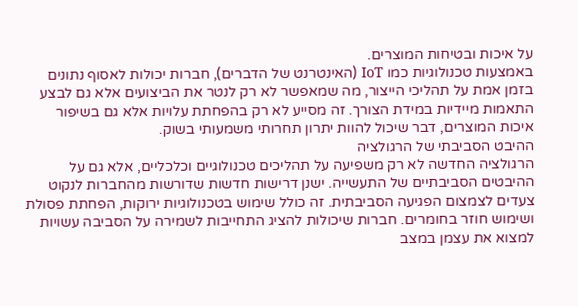על איכות ובטיחות המוצרים.
באמצעות טכנולוגיות כמו IoT (האינטרנט של הדברים), חברות יכולות לאסוף נתונים בזמן אמת על תהליכי הייצור, מה שמאפשר לא רק לנטר את הביצועים אלא גם לבצע התאמות מיידיות במידת הצורך. זה מסייע לא רק בהפחתת עלויות אלא גם בשיפור איכות המוצרים, דבר שיכול להוות יתרון תחרותי משמעותי בשוק.
ההיבט הסביבתי של הרגולציה
הרגולציה החדשה לא רק משפיעה על תהליכים טכנולוגיים וכלכליים, אלא גם על ההיבטים הסביבתיים של התעשייה. ישנן דרישות חדשות שדורשות מהחברות לנקוט צעדים לצמצום הפגיעה הסביבתית. זה כולל שימוש בטכנולוגיות ירוקות, הפחתת פסולת ושימוש חוזר בחומרים. חברות שיכולות להציג התחייבות לשמירה על הסביבה עשויות למצוא את עצמן במצב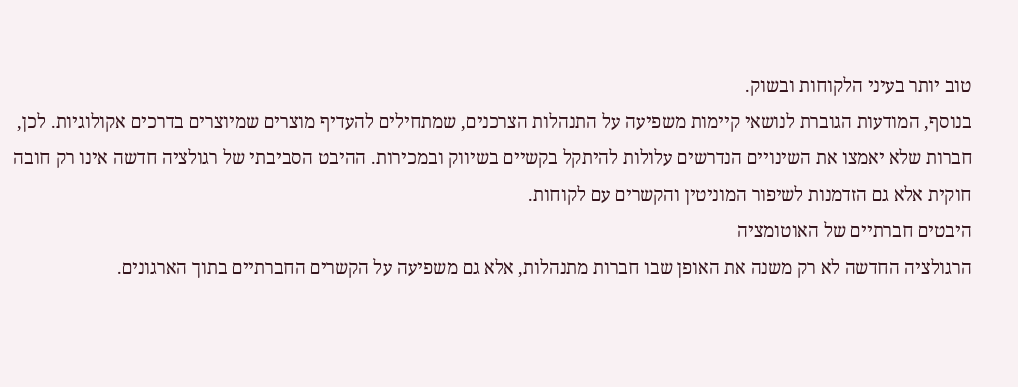טוב יותר בעיני הלקוחות ובשוק.
בנוסף, המודעות הגוברת לנושאי קיימות משפיעה על התנהלות הצרכנים, שמתחילים להעדיף מוצרים שמיוצרים בדרכים אקולוגיות. לכן, חברות שלא יאמצו את השינויים הנדרשים עלולות להיתקל בקשיים בשיווק ובמכירות. ההיבט הסביבתי של רגולציה חדשה אינו רק חובה חוקית אלא גם הזדמנות לשיפור המוניטין והקשרים עם לקוחות.
היבטים חברתיים של האוטומציה
הרגולציה החדשה לא רק משנה את האופן שבו חברות מתנהלות, אלא גם משפיעה על הקשרים החברתיים בתוך הארגונים.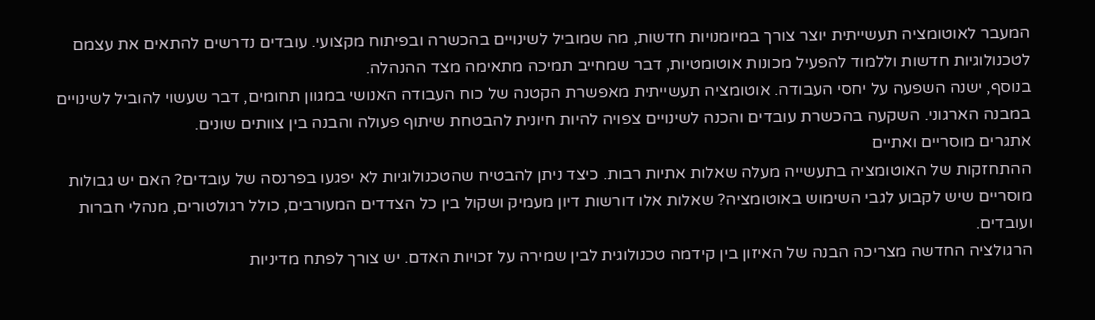המעבר לאוטומציה תעשייתית יוצר צורך במיומנויות חדשות, מה שמוביל לשינויים בהכשרה ובפיתוח מקצועי. עובדים נדרשים להתאים את עצמם לטכנולוגיות חדשות וללמוד להפעיל מכונות אוטומטיות, דבר שמחייב תמיכה מתאימה מצד ההנהלה.
בנוסף, ישנה השפעה על יחסי העבודה. אוטומציה תעשייתית מאפשרת הקטנה של כוח העבודה האנושי במגוון תחומים, דבר שעשוי להוביל לשינויים במבנה הארגוני. השקעה בהכשרת עובדים והכנה לשינויים צפויה להיות חיונית להבטחת שיתוף פעולה והבנה בין צוותים שונים.
אתגרים מוסריים ואתיים
ההתחזקות של האוטומציה בתעשייה מעלה שאלות אתיות רבות. כיצד ניתן להבטיח שהטכנולוגיות לא יפגעו בפרנסה של עובדים? האם יש גבולות מוסריים שיש לקבוע לגבי השימוש באוטומציה? שאלות אלו דורשות דיון מעמיק ושקול בין כל הצדדים המעורבים, כולל רגולטורים, מנהלי חברות ועובדים.
הרגולציה החדשה מצריכה הבנה של האיזון בין קידמה טכנולוגית לבין שמירה על זכויות האדם. יש צורך לפתח מדיניות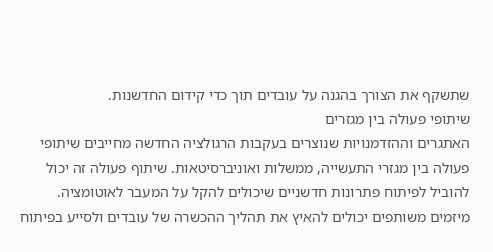שתשקף את הצורך בהגנה על עובדים תוך כדי קידום החדשנות.
שיתופי פעולה בין מגזרים
האתגרים וההזדמנויות שנוצרים בעקבות הרגולציה החדשה מחייבים שיתופי פעולה בין מגזרי התעשייה, ממשלות ואוניברסיטאות. שיתוף פעולה זה יכול להוביל לפיתוח פתרונות חדשניים שיכולים להקל על המעבר לאוטומציה.
מיזמים משותפים יכולים להאיץ את תהליך ההכשרה של עובדים ולסייע בפיתוח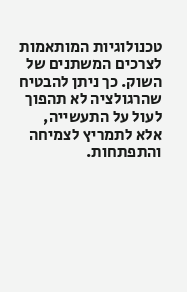טכנולוגיות המותאמות לצרכים המשתנים של השוק. כך ניתן להבטיח שהרגולציה לא תהפוך לעול על התעשייה, אלא לתמריץ לצמיחה והתפתחות.